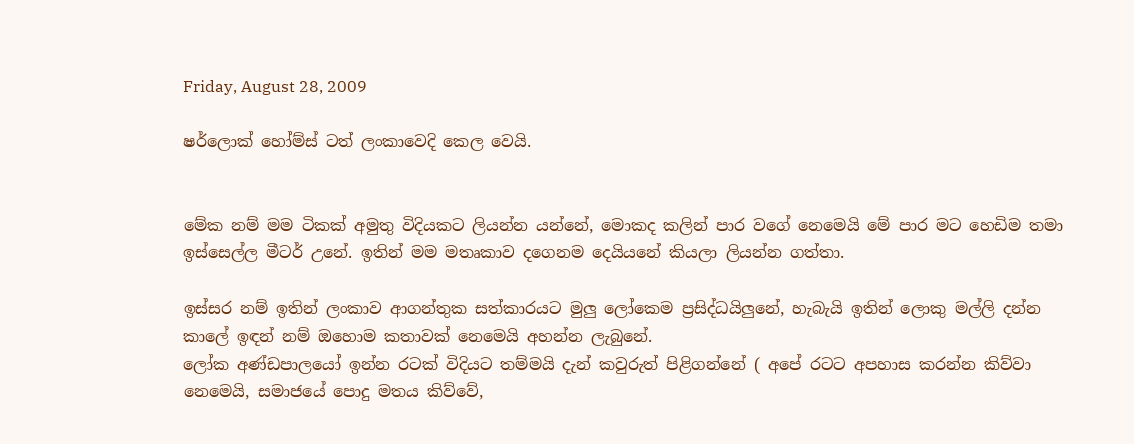Friday, August 28, 2009

ෂර්ලොක් හෝම්ස් ටත් ලංකාවෙදි කෙල වෙයි.


මේක නම් මම ටිකක් අමුතු විදියකට ලියන්න යන්නේ, මොකද කලින් පාර වගේ නෙමෙයි මේ පාර මට හෙඩිම තමා ඉස්සෙල්ල මීටර් උනේ. ඉතින් මම මතෘකාව දගෙනම දෙයියනේ කියලා ලියන්න ගත්තා.

ඉස්සර නම් ඉතින් ලංකාව ආගන්තුක සත්කාරයට මුලු ලෝකෙම ප්‍රසිද්ධයිලුනේ, හැබැයි ඉතින් ලොකු මල්ලි දන්න කාලේ ඉඳන් නම් ඔහොම කතාවක් නෙමෙයි අහන්න ලැබුනේ.
ලෝක අණ්ඩපාලයෝ ඉන්න රටක් විදියට තම්මයි දැන් කවුරුත් පිළිගන්නේ ( අපේ රටට අපහාස කරන්න කිව්වා නෙමෙයි, සමාජයේ පොදු මතය කිව්වේ,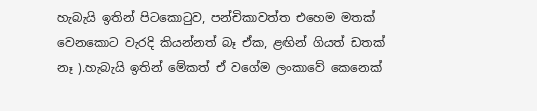හැබැයි ඉතින් පිටකොටුව, පන්චිකාවත්ත එහෙම මතක් වෙනකොට වැරදි කියන්නත් බෑ ඒක, ළඟින් ගියත් ඩතක් නෑ ).හැබැයි ඉතින් මේකත් ඒ වගේම ලංකාවේ කෙනෙක්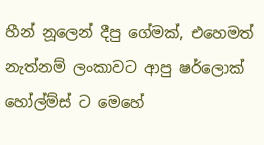හීන් නූලෙන් දීපු ගේමක්, එහෙමත් නැත්නම් ලංකාවට ආපු ෂර්ලොක් හෝල්ම්ස් ට මෙහේ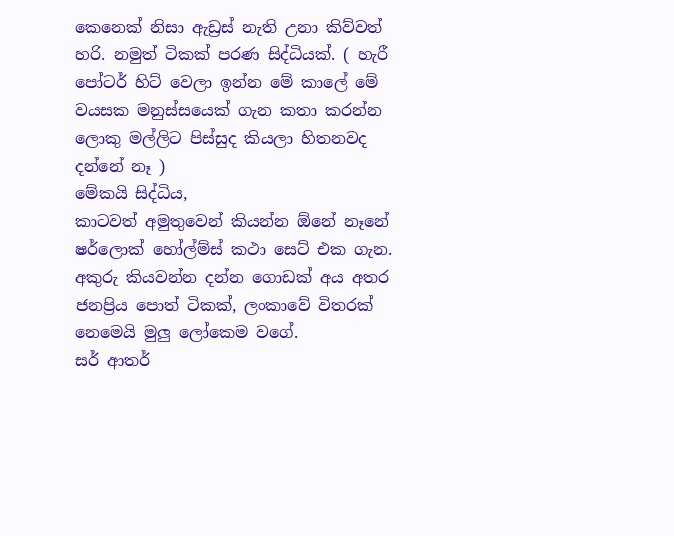කෙනෙක් නිසා ඇඩ්‍රස් නැති උනා කිව්වත් හරි. නමුත් ටිකක් පරණ සිද්ධියක්. ( හැරී පෝටර් හිට් වෙලා ඉන්න මේ කාලේ මේ වයසක මනුස්සයෙක් ගැන කතා කරන්න ලොකු මල්ලිට පිස්සුද කියලා හිතනවද දන්නේ නෑ )
මේකයි සිද්ධිය,
කාටවත් අමුතුවෙන් කියන්න ඕනේ නෑනේ ෂර්ලොක් හෝල්ම්ස් කථා සෙට් එක ගැන. අකුරු කියවන්න දන්න ගොඩක් අය අතර ජනප්‍රිය පොත් ටිකක්, ලංකාවේ විතරක් නෙමෙයි මුලු ලෝකෙම වගේ.
සර් ආතර්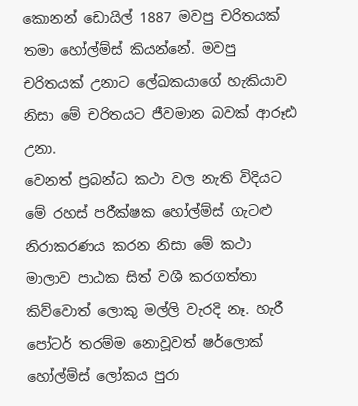කොනන් ඩොයිල් 1887 මවපු චරිතයක් තමා හෝල්ම්ස් කියන්නේ. මවපු චරිතයක් උනාට ලේඛකයාගේ හැකියාව නිසා මේ චරිතයට ජීවමාන බවක් ආරූඪ උනා.
වෙනත් ප්‍රබන්ධ කථා වල නැති විදියට මේ රහස් පරීක්ෂක හෝල්ම්ස් ගැටළු නිරාකරණය කරන නිසා මේ කථා මාලාව පාඨක සිත් වශී කරගත්තා කිව්වොත් ලොකු මල්ලි වැරදි නෑ. හැරී පෝටර් තරම්ම නොවූවත් ෂර්ලොක් හෝල්ම්ස් ලෝකය පුරා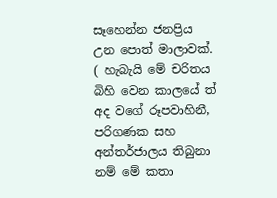සෑහෙන්න ජනප්‍රිය උන පොත් මාලාවක්.
( හැබැයි මේ චරිතය බිහි වෙන කාලයේ ත් අද වගේ රූපවාහිනී, පරිගණක සහ අන්තර්ජාලය තිබුනා නම් මේ කතා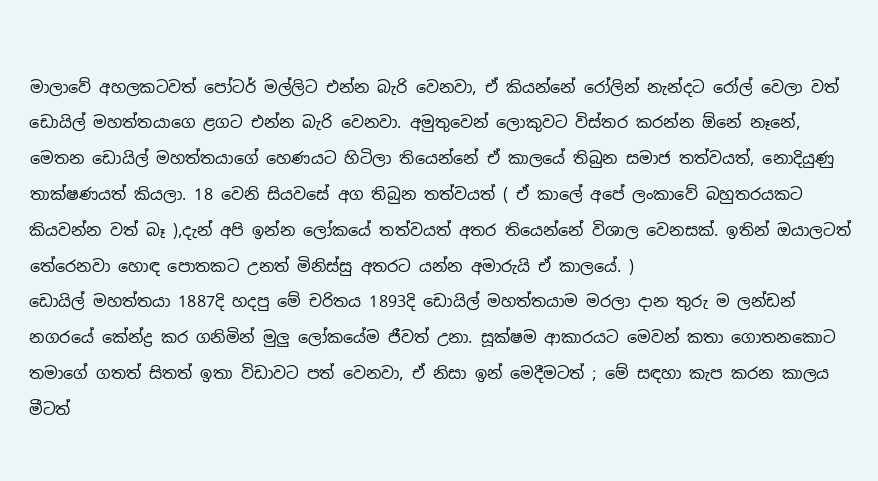මාලාවේ අහලකටවත් පෝටර් මල්ලිට එන්න බැරි වෙනවා, ඒ කියන්නේ රෝලින් නැන්දට රෝල් වෙලා වත් ඩොයිල් මහත්තයාගෙ ළගට එන්න බැරි වෙනවා. අමුතුවෙන් ලොකුවට විස්තර කරන්න ඕනේ නෑනේ, මෙතන ඩොයිල් මහත්තයාගේ හෙණයට හිටිලා තියෙන්නේ ඒ කාලයේ තිබුන සමාජ තත්වයත්, නොදියුණු තාක්ෂණයත් කියලා. 18 වෙනි සියවසේ අග තිබුන තත්වයත් ( ඒ කාලේ අපේ ලංකාවේ බහුතරයකට කියවන්න වත් බෑ ),දැන් අපි ඉන්න ලෝකයේ තත්වයත් අතර තියෙන්නේ විශාල වෙනසක්. ඉතින් ඔයාලටත් තේරෙනවා හොඳ පොතකට උනත් මිනිස්සු අතරට යන්න අමාරුයි ඒ කාලයේ. )
ඩොයිල් මහත්තයා 1887දි හදපු මේ චරිතය 1893දි ඩොයිල් මහත්තයාම මරලා දාන තුරු ම ලන්ඩන් නගරයේ කේන්ද්‍ර කර ගනිමින් මුලු ලෝකයේම ජීවත් උනා. සූක්ෂම ආකාරයට මෙවන් කතා ගොතනකොට තමාගේ ගතත් සිතත් ඉතා විඩාවට පත් වෙනවා, ඒ නිසා ඉන් මෙදීමටත් ; මේ සඳහා කැප කරන කාලය මීටත්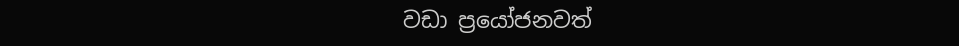වඩා ප්‍රයෝජනවත්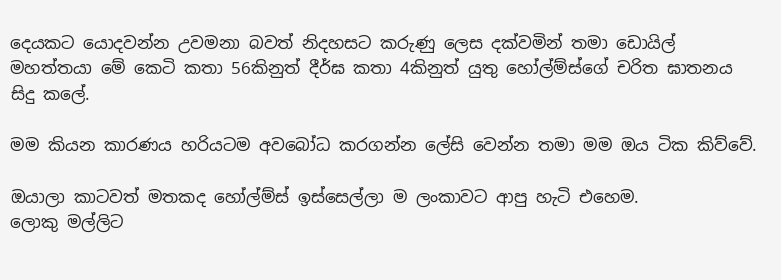දෙයකට යොදවන්න උවමනා බවත් නිදහසට කරුණු ලෙස දක්වමින් තමා ඩොයිල් මහත්තයා මේ කෙටි කතා 56කිනුත් දීර්ඝ කතා 4කිනුත් යුතු හෝල්ම්ස්ගේ චරිත ඝාතනය සිදු කලේ.

මම කියන කාරණය හරියටම අවබෝධ කරගන්න ලේසි වෙන්න තමා මම ඔය ටික කිව්වේ.

ඔයාලා කාටවත් මතකද හෝල්ම්ස් ඉස්සෙල්ලා ම ලංකාවට ආපු හැටි එහෙම.
ලොකු මල්ලිට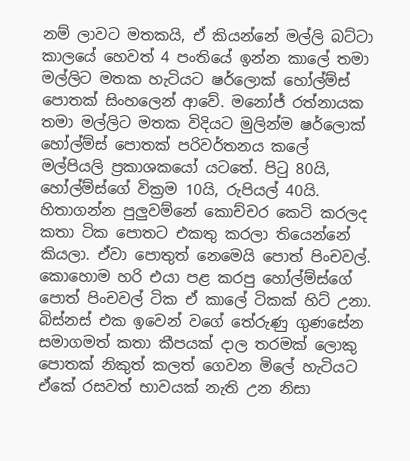නම් ලාවට මතකයි, ඒ කියන්නේ මල්ලි බට්ටා කාලයේ හෙවත් 4 පංතියේ ඉන්න කාලේ තමා මල්ලිට මතක හැටියට ෂර්ලොක් හෝල්ම්ස් පොතක් සිංහලෙන් ආවේ. මනෝජ් රත්නායක තමා මල්ලිට මතක විදියට මුලින්ම ෂර්ලොක් හෝල්ම්ස් පොතක් පරිවර්තනය කලේ මල්පියලි ප්‍රකාශකයෝ යටතේ. පිටු 80යි, හෝල්ම්ස්ගේ වික්‍රම 10යි, රුපියල් 40යි. හිතාගන්න පුලුවම්නේ කොච්චර කෙටි කරලද කතා ටික පොතට එකතු කරලා තියෙන්නේ කියලා. ඒවා පොතුත් නෙමෙයි පොත් පිංචවල්. කොහොම හරි එයා පළ කරපු හෝල්ම්ස්ගේ පොත් පිංචවල් ටික ඒ කාලේ ටිකක් හිට් උනා. බිස්නස් එක ඉවෙන් වගේ තේරුණු ගුණසේන සමාගමත් කතා කීපයක් දාල තරමක් ලොකු පොතක් නිකුත් කලත් ගෙවන මිලේ හැටියට ඒකේ රසවත් භාවයක් නැති උන නිසා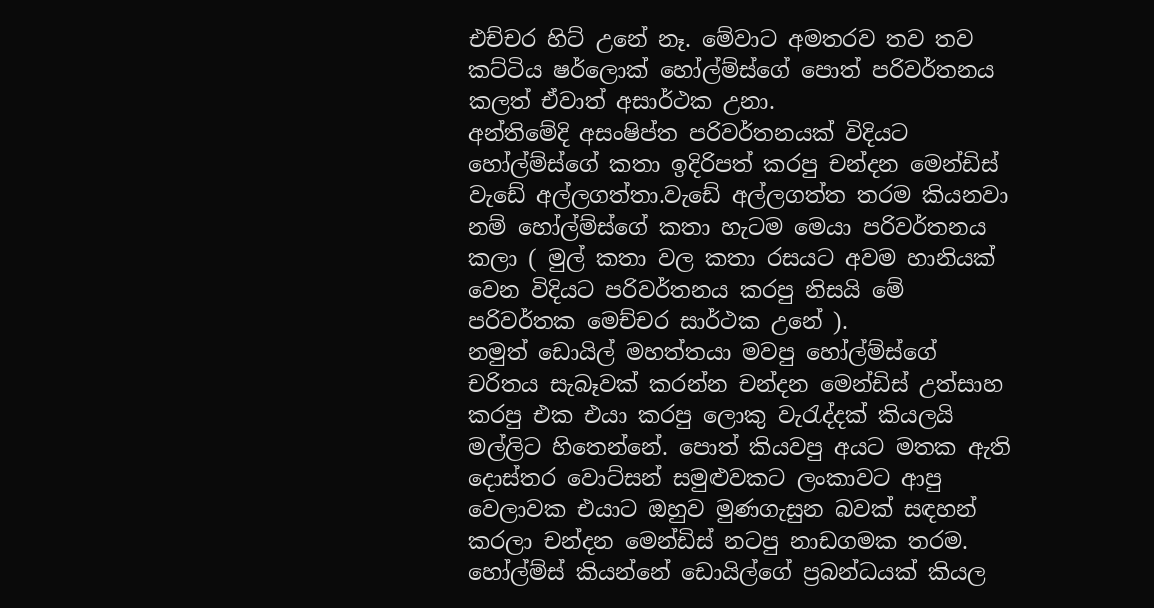එච්චර හිට් උනේ නෑ. මේවාට අමතරව තව තව කට්ටිය ෂර්ලොක් හෝල්ම්ස්ගේ පොත් පරිවර්තනය කලත් ඒවාත් අසාර්ථක උනා.
අන්තිමේදි අසංෂිප්ත පරිවර්තනයක් විදියට හෝල්ම්ස්ගේ කතා ඉදිරිපත් කරපු චන්දන මෙන්ඩිස් වැඩේ අල්ලගත්තා.වැඩේ අල්ලගත්ත තරම කියනවා නම් හෝල්ම්ස්ගේ කතා හැටම මෙයා පරිවර්තනය කලා ( මුල් කතා වල කතා රසයට අවම හානියක් වෙන විදියට පරිවර්තනය කරපු නිසයි මේ පරිවර්තක මෙච්චර සාර්ථක උනේ ).
නමුත් ඩොයිල් මහත්තයා මවපු හෝල්ම්ස්ගේ චරිතය සැබෑවක් කරන්න චන්දන මෙන්ඩිස් උත්සාහ කරපු එක එයා කරපු ලොකු වැරැද්දක් කියලයි මල්ලිට හිතෙන්නේ. පොත් කියවපු අයට මතක ඇති දොස්තර වොට්සන් සමුළුවකට ලංකාවට ආපු වෙලාවක එයාට ඔහුව මුණගැසුන බවක් සඳහන් කරලා චන්දන මෙන්ඩිස් නටපු නාඩගමක තරම. හෝල්ම්ස් කියන්නේ ඩොයිල්ගේ ප්‍රබන්ධයක් කියල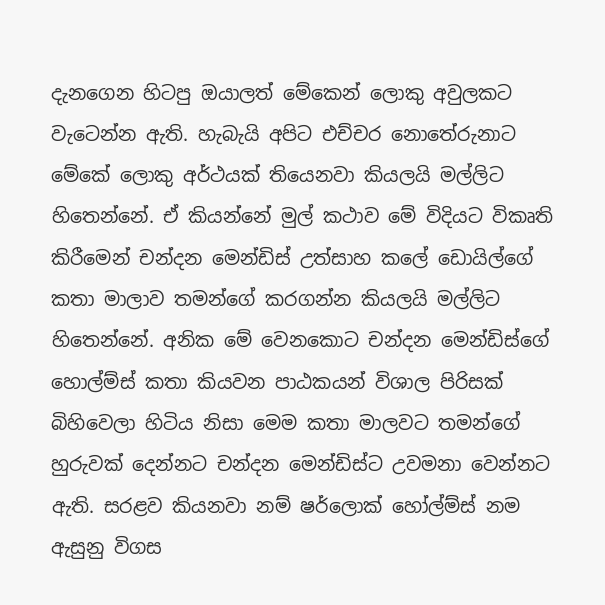දැනගෙන හිටපු ඔයාලත් මේකෙන් ලොකු අවුලකට වැටෙන්න ඇති. හැබැයි අපිට එච්චර නොතේරුනාට මේකේ ලොකු අර්ථයක් තියෙනවා කියලයි මල්ලිට හිතෙන්නේ. ඒ කියන්නේ මුල් කථාව මේ විදියට විකෘති කිරීමෙන් චන්දන මෙන්ඩිස් උත්සාහ කලේ ඩොයිල්ගේ කතා මාලාව තමන්ගේ කරගන්න කියලයි මල්ලිට හිතෙන්නේ. අනික මේ වෙනකොට චන්දන මෙන්ඩිස්ගේ හොල්ම්ස් කතා කියවන පාඨකයන් විශාල පිරිසක් බිහිවෙලා හිටිය නිසා මෙම කතා මාලවට තමන්ගේ හුරුවක් දෙන්නට චන්දන මෙන්ඩිස්ට උවමනා වෙන්නට ඇති. සරළව කියනවා නම් ෂර්ලොක් හෝල්ම්ස් නම ඇසුනු විගස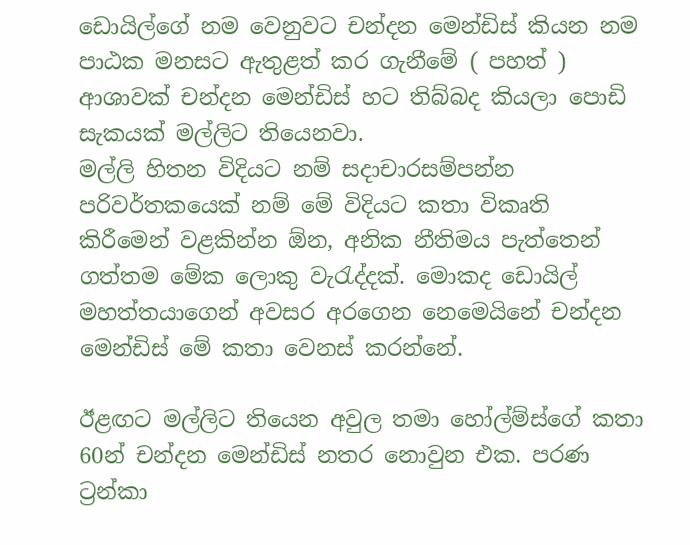ඩොයිල්ගේ නම වෙනුවට චන්දන මෙන්ඩිස් කියන නම පාඨක මනසට ඇතුළත් කර ගැනීමේ ( පහත් ) ආශාවක් චන්දන මෙන්ඩිස් හට තිබ්බද කියලා පොඩි සැකයක් මල්ලිට තියෙනවා.
මල්ලි හිතන විදියට නම් සදාචාරසම්පන්න පරිවර්තකයෙක් නම් මේ විදියට කතා විකෘති කිරීමෙන් වළකින්න ඕන, අනික නීතිමය පැත්තෙන් ගත්තම මේක ලොකු වැරැද්දක්. මොකද ඩොයිල් මහත්තයාගෙන් අවසර අරගෙන නෙමෙයිනේ චන්දන මෙන්ඩිස් මේ කතා වෙනස් කරන්නේ.

ඊළඟට මල්ලිට තියෙන අවුල තමා හෝල්ම්ස්ගේ කතා 60න් චන්දන මෙන්ඩිස් නතර නොවුන එක. පරණ ට්‍රන්කා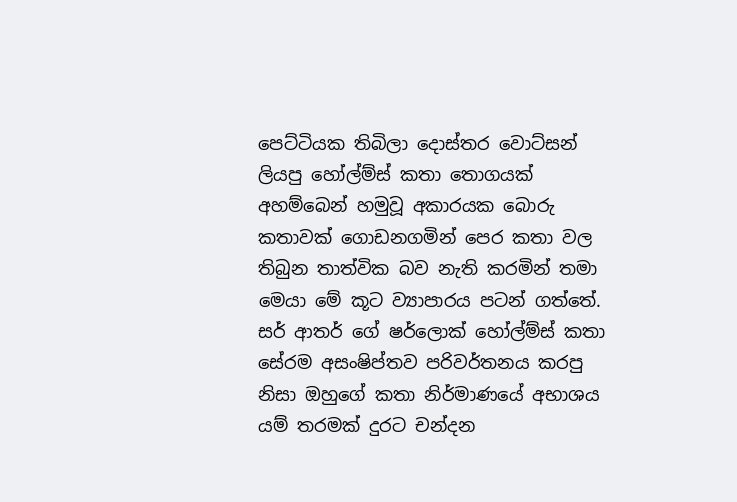පෙට්ටියක තිබිලා දොස්තර වොට්සන් ලියපු හෝල්ම්ස් කතා තොගයක් අහම්බෙන් හමුවූ අකාරයක බොරු කතාවක් ගොඩනගමින් පෙර කතා වල තිබුන තාත්වික බව නැති කරමින් තමා මෙයා මේ කූට ව්‍යාපාරය පටන් ගත්තේ. සර් ආතර් ගේ ෂර්ලොක් හෝල්ම්ස් කතා සේරම අසංෂිප්තව පරිවර්තනය කරපු නිසා ඔහුගේ කතා නිර්මාණයේ අභාශය යම් තරමක් දුරට චන්දන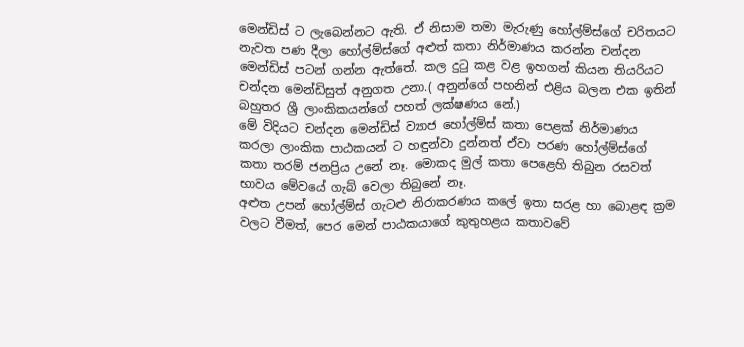මෙන්ඩිස් ට ලැබෙන්නට ඇති. ඒ නිසාම තමා මැරුණු හෝල්ම්ස්ගේ චරිතයට නැවත පණ දීලා හෝල්ම්ස්ගේ අළුත් කතා නිර්මාණය කරන්න චන්දන මෙන්ඩිස් පටන් ගන්න ඇත්තේ. කල දුටු කළ වළ ඉහගන් කියන තියරියට චන්දන මෙන්ඩිසුත් අනුගත උනා.( අනුන්ගේ පහනින් එළිය බලන එක ඉතින් බහුතර ශ්‍රී ලාංකිකයන්ගේ පහත් ලක්ෂණය නේ.)
මේ විදියට චන්දන මෙන්ඩිස් ව්‍යාජ හෝල්ම්ස් කතා පෙළක් නිර්මාණය කරලා ලාංකික පාඨකයන් ට හඳුන්වා දුන්නත් ඒවා පරණ හෝල්ම්ස්ගේ කතා තරම් ජනප්‍රිය උනේ නෑ. මොකද මුල් කතා පෙළෙහි තිබුන රසවත් භාවය මේවයේ ගැබ් වෙලා තිබුනේ නෑ.
අළුත උපන් හෝල්ම්ස් ගැටළු නිරාකරණය කලේ ඉතා සරළ හා බොළඳ ක්‍රම වලට වීමත්, පෙර මෙන් පාඨකයාගේ කුතුහළය කතාවවේ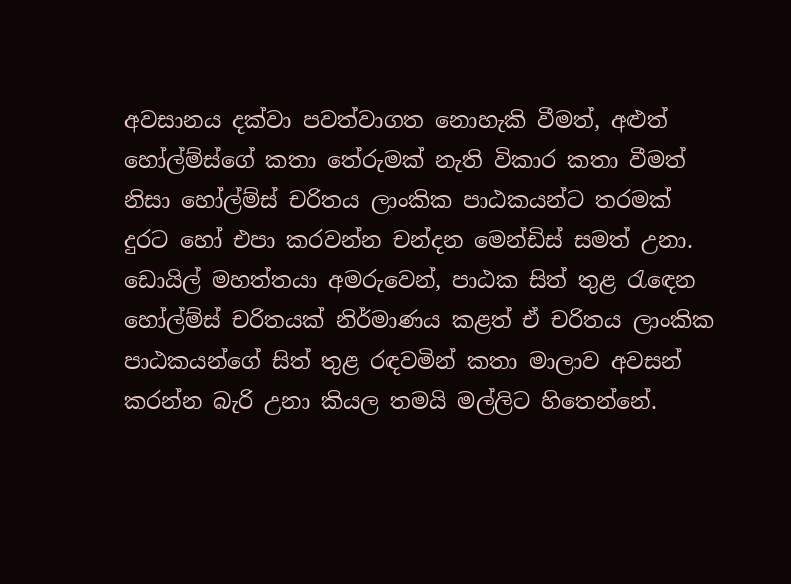අවසානය දක්වා පවත්වාගත නොහැකි වීමත්, අළුත් හෝල්ම්ස්ගේ කතා තේරුමක් නැති විකාර කතා වීමත් නිසා හෝල්ම්ස් චරිතය ලාංකික පාඨකයන්ට තරමක් දුරට හෝ එපා කරවන්න චන්දන මෙන්ඩිස් සමත් උනා.
ඩොයිල් මහත්තයා අමරුවෙන්, පාඨක සිත් තුළ රැඳෙන හෝල්ම්ස් චරිතයක් නිර්මාණය කළත් ඒ චරිතය ලාංකික පාඨකයන්ගේ සිත් තුළ රඳවමින් කතා මාලාව අවසන් කරන්න බැරි උනා කියල තමයි මල්ලිට හිතෙන්නේ.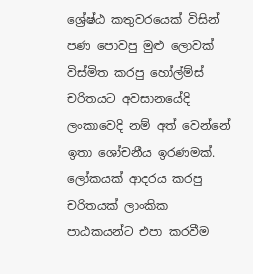ශ්‍රේෂ්ඨ කතුවරයෙක් විසින් පණ පොවපු මුළු ලොවක් විස්මිත කරපු හෝල්ම්ස් චරිතයට අවසානයේදි ලංකාවෙදි නම් අත් වෙන්නේ ඉතා ශෝචනීය ඉරණමක්. ලෝකයක් ආදරය කරපු චරිතයක් ලාංකික පාඨකයන්ට එපා කරවීම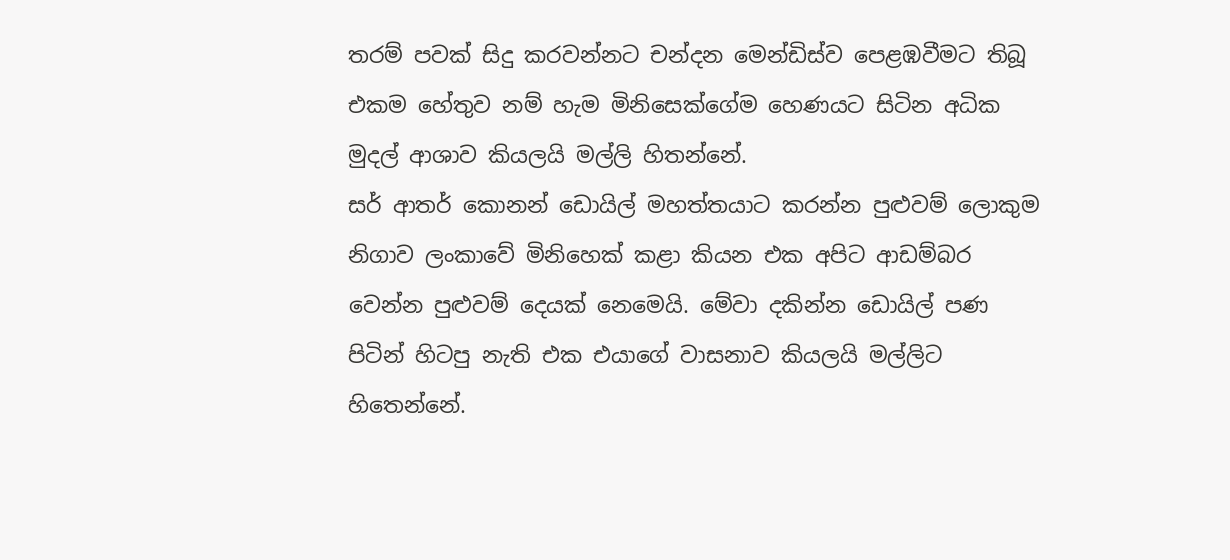තරම් පවක් සිදු කරවන්නට චන්දන මෙන්ඩිස්ව පෙළඹවීමට තිබූ එකම හේතුව නම් හැම මිනිසෙක්ගේම හෙණයට සිටින අධික මුදල් ආශාව කියලයි මල්ලි හිතන්නේ.
සර් ආතර් කොනන් ඩොයිල් මහත්තයාට කරන්න පුළුවම් ලොකුම නිගාව ලංකාවේ මිනිහෙක් කළා කියන එක අපිට ආඩම්බර වෙන්න පුළුවම් දෙයක් නෙමෙයි. මේවා දකින්න ඩොයිල් පණ පිටින් හිටපු නැති එක එයාගේ වාසනාව කියලයි මල්ලිට හිතෙන්නේ.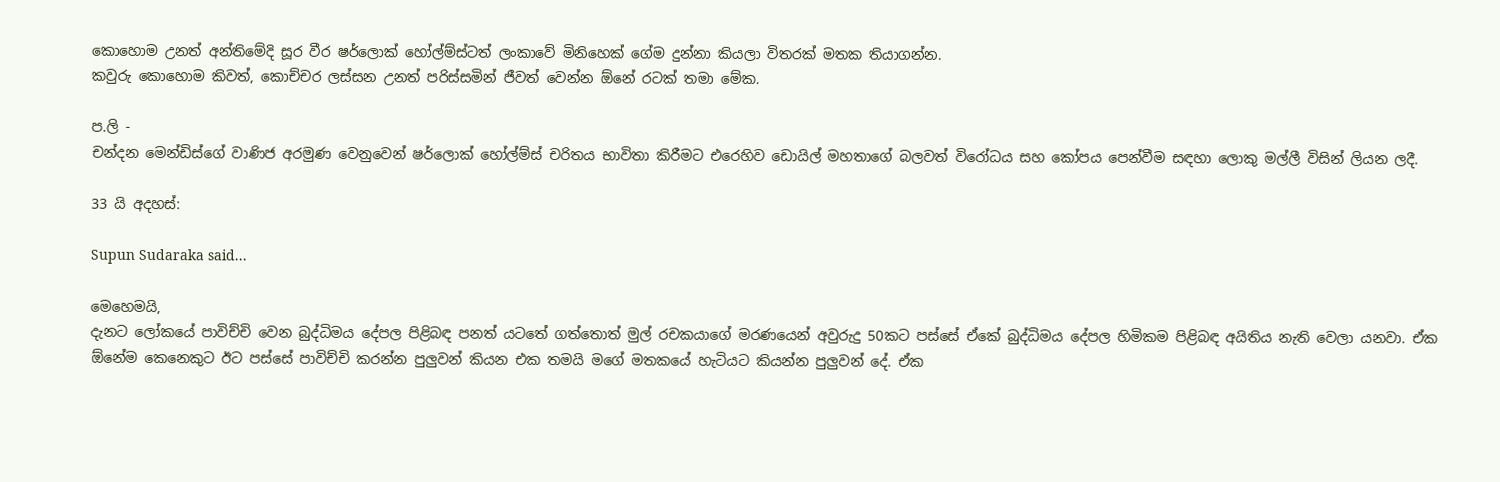කොහොම උනත් අන්තිමේදි සූර වීර ෂර්ලොක් හෝල්ම්ස්ටත් ලංකාවේ මිනිහෙක් ගේම දුන්නා කියලා විතරක් මතක තියාගන්න.
කවුරු කොහොම කිවත්, කොච්චර ලස්සන උනත් පරිස්සමින් ජීවත් වෙන්න ඕනේ රටක් තමා මේක.

ප.ලි -
චන්දන මෙන්ඩිස්ගේ වාණිජ අරමුණ වෙනුවෙන් ෂර්ලොක් හෝල්ම්ස් චරිතය භාවිතා කිරීමට එරෙහිව ඩොයිල් මහතාගේ බලවත් විරෝධය සහ කෝපය පෙන්වීම සඳහා ලොකු මල්ලී විසින් ලියන ලදී.

33 යි අදහස්:

Supun Sudaraka said...

මෙහෙමයි,
දැනට ලෝකයේ පාවිච්චි වෙන බුද්ධිමය දේපල පිළිබඳ පනත් යටතේ ගත්තොත් මුල් රචකයාගේ මරණයෙන් අවුරුදු 50කට පස්සේ ඒකේ බුද්ධිමය දේපල හිමිකම පිළිබඳ අයිතිය නැති වෙලා යනවා. ඒක ඕනේම කෙනෙකුට ඊට‍ පස්සේ පාවිච්චි කරන්න පුලුවන් කියන එක තමයි මගේ මතකයේ හැටියට කියන්න පුලුවන් දේ. ඒක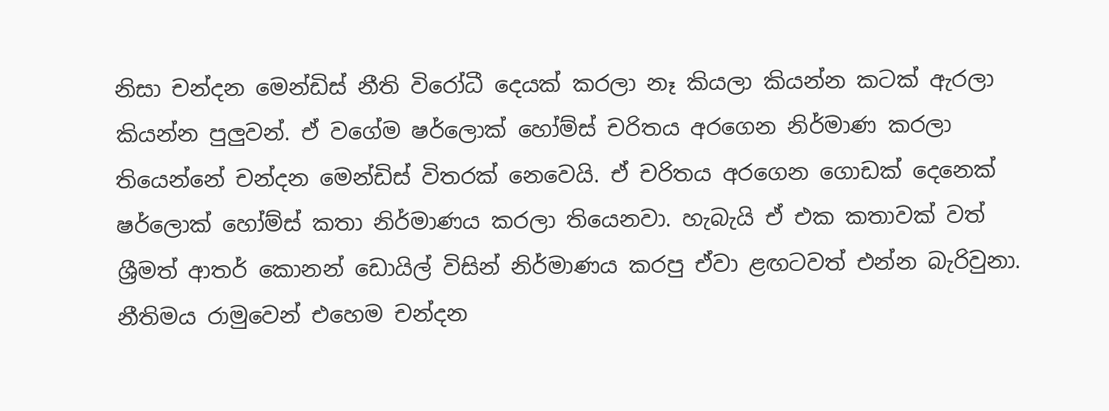නිසා චන්දන මෙන්ඩිස් නීති විරෝධී දෙයක් කරලා නෑ කියලා කියන්න කටක් ඇරලා කියන්න පුලුවන්. ඒ වගේම ෂර්ලොක් හෝම්ස් චරිතය අරගෙන නිර්මාණ කරලා තියෙන්නේ චන්දන මෙන්ඩිස් විතරක් නෙවෙයි. ඒ චරිතය අරගෙන ගොඩක් දෙනෙක් ෂර්ලොක් හෝම්ස් කතා නිර්මාණය කරලා තියෙනවා. හැබැයි ඒ එක කතාවක් වත් ශ්‍රීමත් ආතර් කොනන් ඩොයිල් විසින් නිර්මාණය කරපු ඒවා ළඟටවත් එන්න බැරිවුනා. නීතිමය රාමුවෙන් එහෙම චන්දන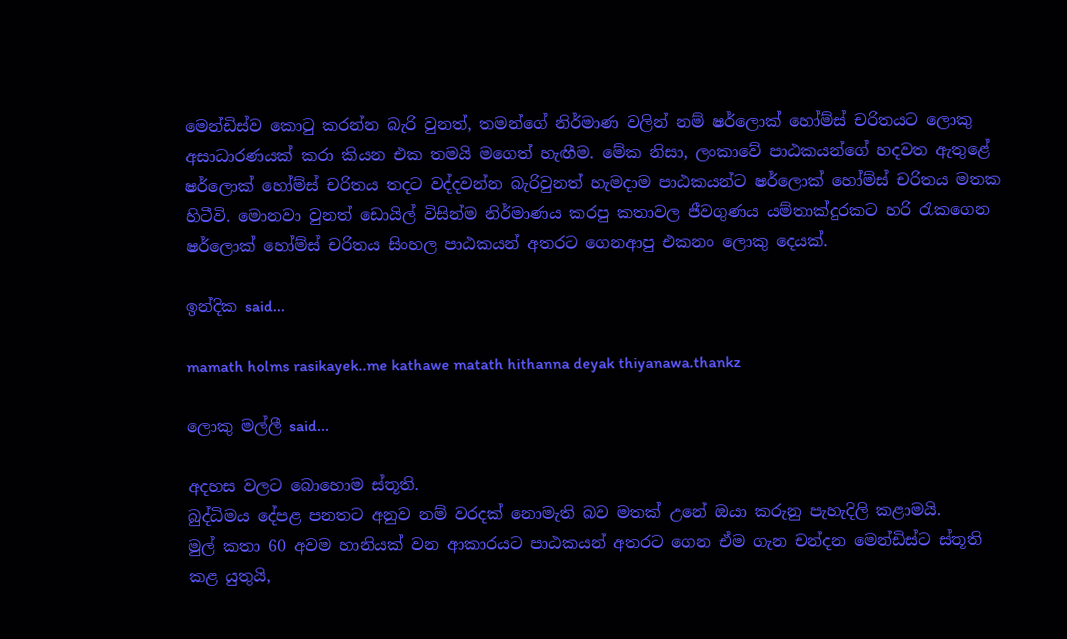මෙන්ඩිස්ව කොටු කරන්න බැරි වුනත්, තමන්ගේ නිර්මාණ වලින් නම් ෂර්ලොක් හෝම්ස් චරිතයට ලොකු අසාධාරණයක් කරා කියන එක තමයි මගෙත් හැඟීම. මේක නිසා, ලංකාවේ පාඨකයන්ගේ හදවත ඇතුළේ ෂර්ලොක් ‍හෝම්ස් චරිතය තදට වද්දවන්න බැරිවුනත් හැමදාම පාඨකයන්ට ෂර්ලොක් හෝම්ස් චරිතය මතක හිටීවි. මොනවා වුනත් ඩොයිල් විසින්ම නිර්මාණය කරපු කතාවල ජීවගුණය යම්තාක්දුරකට හරි රැකගෙන ෂර්ලොක් ‍හෝම්ස් චරිතය සිංහල පාඨකයන් අතරට ගෙනආපු එකනං ලොකු දෙයක්.

ඉන්දික said...

mamath holms rasikayek..me kathawe matath hithanna deyak thiyanawa.thankz

ලොකු මල්ලී said...

අදහස වලට බොහොම ස්තූති.
බුද්ධිමය දේපළ පනතට අනුව නම් වරදක් නොමැති බව මතක් උනේ ඔයා කරුනු පැහැදිලි කළාමයි.
මුල් කතා 60 අවම හානියක් වන ආකාරයට පාඨකයන් අතරට ගෙන ඒම ගැන චන්දන මෙන්ඩිස්ට ස්තූති කළ යුතුයි,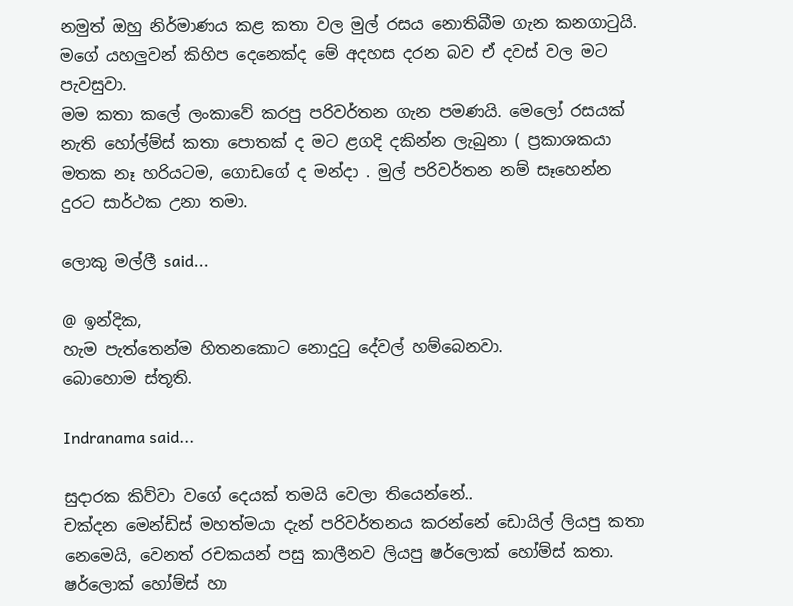නමුත් ඔහු නිර්මාණය කළ කතා වල මුල් රසය නොතිබීම ගැන කනගාටුයි. මගේ යහලුවන් කිහිප දෙනෙක්ද මේ අදහස දරන බව ඒ දවස් වල මට පැවසුවා.
මම කතා කලේ ලංකාවේ කරපු පරිවර්තන ගැන පමණයි. මෙලෝ රසයක් නැති හෝල්ම්ස් කතා පොතක් ද මට ළගදි දකින්න ලැබුනා ( ප්‍රකාශකයා මතක නෑ හරියටම, ගොඩගේ ද මන්දා . මුල් පරිවර්තන නම් සෑහෙන්න දුරට සාර්ථක උනා තමා.

ලොකු මල්ලී said...

@ ඉන්දික,
හැම පැත්තෙන්ම හිතනකොට නොදුටු දේවල් හම්බෙනවා.
බොහොම ස්තූති.

Indranama said...

සුදාරක කිව්වා වගේ දෙයක් තමයි වෙලා තියෙන්නේ..
චක්දන මෙන්ඩිස් මහත්මයා දැන් පරිවර්තනය කරන්නේ ඩොයිල් ලියපු කතා නෙමෙයි, වෙනත් රචකයන් පසු කාලීනව ලියපු ෂර්ලොක් හෝම්ස් කතා. ෂර්ලොක් හෝම්ස් හා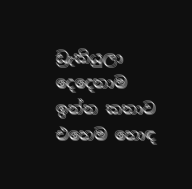ඩ්‍රැකියුලා දෙදෙනාම ඉන්න කතාව එහෙම හොඳ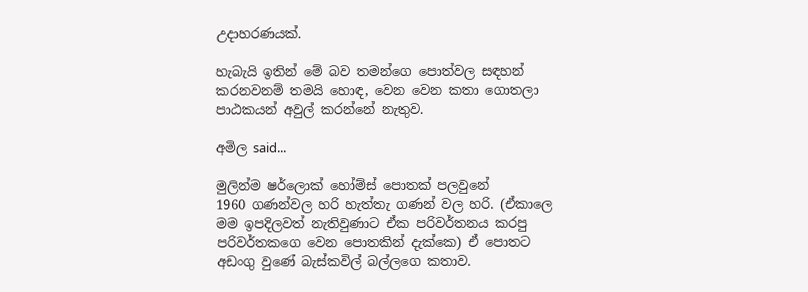උදාහරණයක්.

හැබැයි ඉතින් මේ බව තමන්ගෙ පොත්වල සඳහන් කරනවනම් තමයි හොඳ, වෙන වෙන කතා ගොතලා පාඨකයන් අවුල් කරන්නේ නැතුව.

අමිල said...

මුලින්ම ෂර්ලොක් හෝම්ස් පොතක් පලවුනේ
1960 ගණන්වල හරි හැත්තැ ගණන් වල හරි. (ඒකාලෙ මම ඉපදිලවත් නැතිවුණාට ඒක පරිවර්තනය කරපු පරිවර්තකගෙ වෙන පොතකින් දැක්කෙ) ඒ පොතට අඩංගු වුණේ බැස්කවිල් බල්ලගෙ කතාව.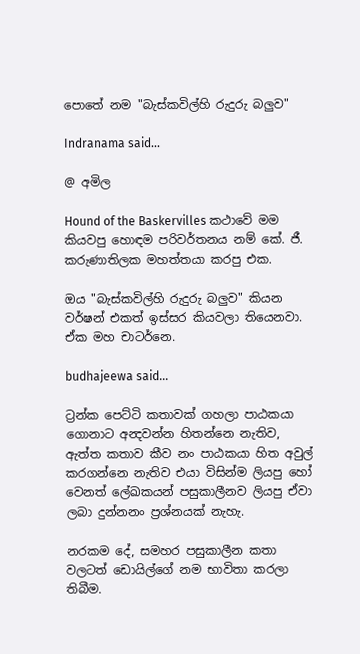පොතේ නම "බැස්කවිල්හි රුදුරු බලුව"

Indranama said...

@ අමිල

Hound of the Baskervilles කථාවේ මම කියවපු හොඳම පරිවර්තනය නම් කේ. ජී. කරුණාතිලක මහත්තයා කරපු එක.

ඔය "බැස්කවිල්හි රුදුරු බලුව" කියන වර්ෂන් එකත් ඉස්සර කියවලා තියෙනවා. ඒක මහ චාටර්නෙ.

budhajeewa said...

ට්‍රන්ක පෙට්ටි කතාවක් ගහලා පාඨකයා ගොනාට අන්‍දවන්න හිතන්නෙ නැතිව, ඇත්ත කතාව කීව නං පාඨකයා හිත අවුල් කරගන්නෙ නැතිව එයා විසින්ම ලියපු හෝ වෙනත් ලේඛකයන් පසුකාලීනව ලියපු ඒවා ලබා දුන්නනං ප්‍රශ්නයක් නැහැ.

නරකම දේ, සමහර පසුකාලීන කතා වලටත් ඩොයිල්ගේ නම භාවිතා කරලා තිබීම.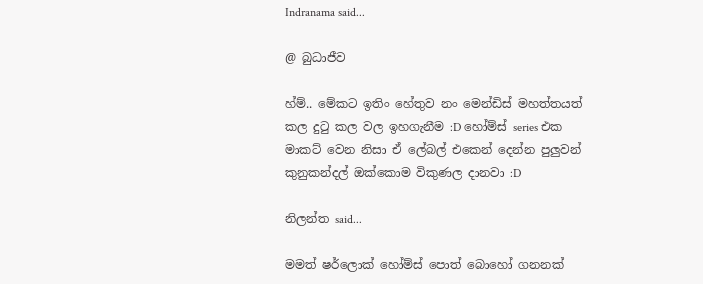Indranama said...

@ බුධාජීව

හ්ම්.. මේකට ඉතිං හේතුව නං මෙන්ඩිස් මහත්තයත් කල දුටු කල වල ඉහගැනීම :D හෝම්ස් series එක මාකට් වෙන නිසා ඒ ලේබල් එකෙන් දෙන්න පුලුවන් කුනුකන්දල් ඔක්කොම විකුණල දානවා :D

නිලන්‍ත said...

මමත් ෂර්ලොක් හෝම්ස් පොත් බොහෝ ගනනක්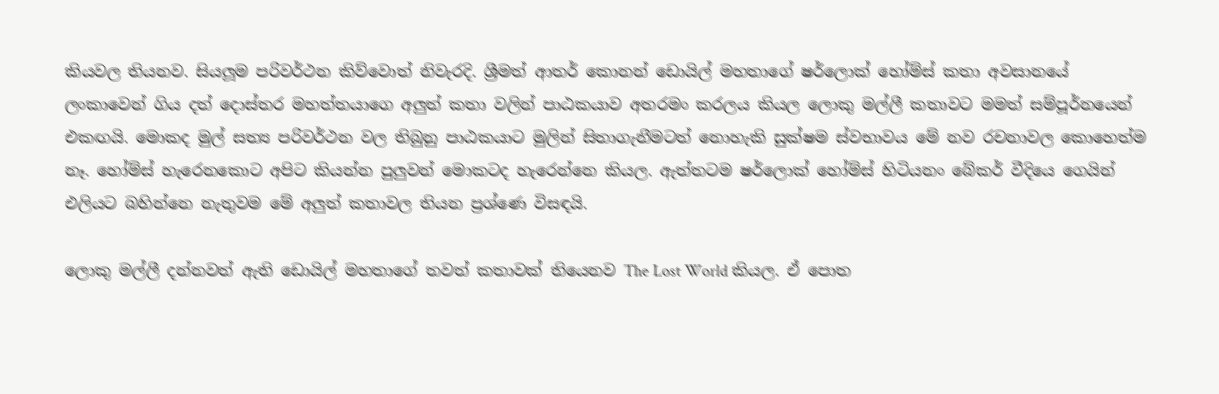කියවල තියනව. සියලූම පරිවර්ථන කිව්වොත් නිවැරදි. ශ්‍රීමත් ආතර් කොනන් ඩොයිල් මහතාගේ ෂර්ලොක් හෝම්ස් කතා අවසානයේ ලංකාවෙන් ගිය දත් දොස්තර මහත්තයාගෙ අලුත් කතා වලින් පාඨකයාව අතරමං කරලය කියල ලොකු මල්ලී කතාවට මමත් සම්පූර්නයෙන් එකඟයි. මොකද මුල් සත්‍ය පරිවර්ථන වල තිබුනු පාඨකයාට මුලින් සිතාගැනීමටත් නොහැකි සුක්ෂම ස්වභාවය මේ නව රචනාවල කොහෙත්ම නෑ. හෝම්ස් හැරෙනකොට අපිට කියන්න පුලුවන් මොකටද හැරෙන්නෙ කියල. ඇත්තටම ෂර්ලොක් හෝම්ස් හිටියනං බේකර් වීදියෙ ගෙයින් එලියට බහින්නෙ නැතුවම මේ අලුත් කතාවල තියන ප්‍රශ්ණෙ විසඳයි.

ලොකු මල්ලී දන්නවත් ඇති ඩොයිල් මහතාගේ තවත් කතාවක් තියෙනව The Lost World කියල. ඒ පොත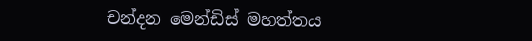චන්දන මෙන්ඩිස් මහත්තය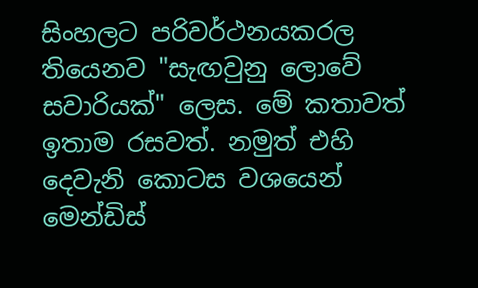සිංහලට පරිවර්ථනයකරල තියෙනව "සැඟවුනු ලොවේ සවාරියක්" ලෙස. මේ කතාවත් ඉතාම රසවත්. නමුත් එහි දෙවැනි කොටස වශයෙන් මෙන්ඩිස්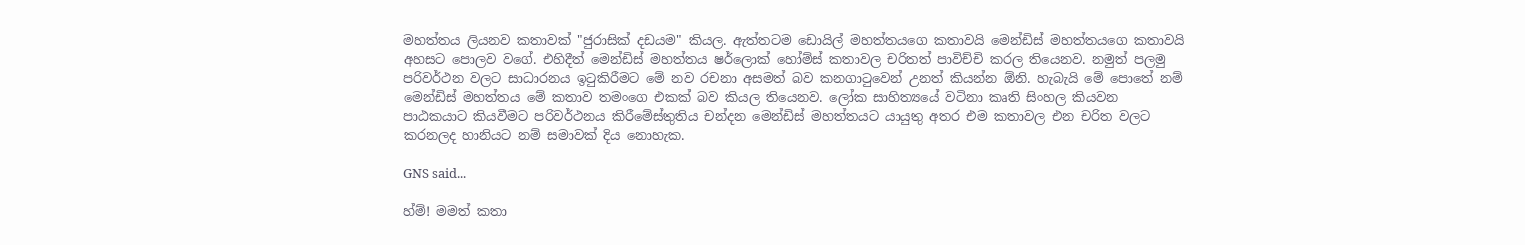මහත්තය ලියනව කතාවක් "ජුරාසික් දඩයම" කියල. ඇත්තටම ඩොයිල් මහත්තයගෙ කතාවයි මෙන්ඩිස් මහත්තයගෙ කතාවයි අහසට පොලව වගේ. එහිදීත් මෙන්ඩිස් මහත්තය ෂර්ලොක් හෝම්ස් කතාවල චරිතත් පාවිච්චි කරල තියෙනව. නමුත් පලමු පරිවර්ථන වලට සාධාරනය ඉටුකිරීමට මේ නව රචනා අසමත් බව කනගාටුවෙන් උනත් කියන්න ඕනි. හැබැයි මේ පොතේ නම් මෙන්ඩිස් මහත්තය මේ කතාව තමංගෙ එකක් බව කියල තියෙනව. ලෝක සාහිත්‍යයේ වටිනා කෘති සිංහල කියවන පාඨකයාට කියවීමට පරිවර්ථනය කිරීමේස්තුතිය චන්දන මෙන්ඩිස් මහත්තයට යායුතු අතර එම කතාවල එන චරිත වලට කරනලද හානියට නම් සමාවක් දිය නොහැක.

GNS said...

හ්ම්! මමත් කතා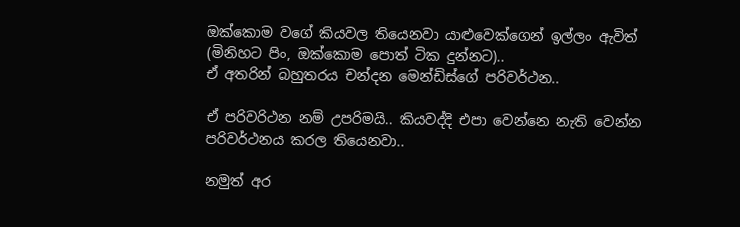ඔක්කොම වගේ කියවල තියෙනවා යාළුවෙක්ගෙන් ඉල්ලං ඇවිත් (මිනිහට පිං, ඔක්කොම පොත් ටික දුන්නට)..
ඒ අතරින් බහුතරය චන්දන මෙන්ඩිස්ගේ පරිවර්ථන..

ඒ පරිවරිථන නම් උපරිමයි.. කියවද්දි එපා වෙන්නෙ නැති වෙන්න පරිවර්ථනය කරල තියෙනවා..

නමුත් අර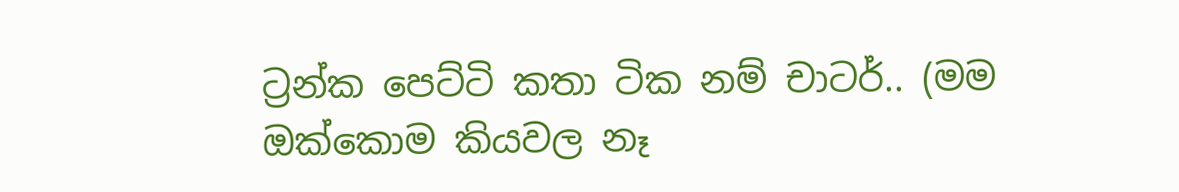ට්‍රන්ක පෙට්ටි කතා ටික නම් චාටර්.. (මම ඔක්කොම කියවල නෑ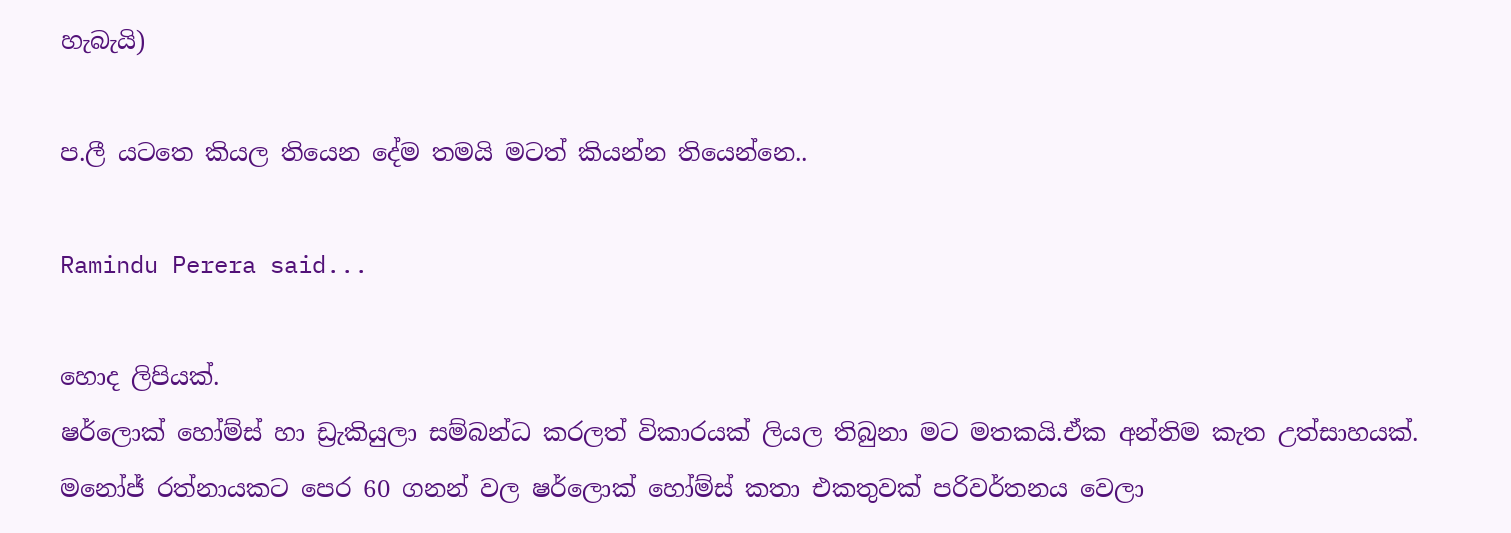හැබැයි)

ප.ලී යටතෙ කියල තියෙන දේම තමයි මටත් කියන්න තියෙන්නෙ..

Ramindu Perera said...

හොද ලිපියක්.
ෂර්ලොක් හෝම්ස් හා ඩ්‍රැකියුලා සම්බන්ධ කරලත් විකාරයක් ලියල තිබුනා මට මතකයි.ඒක අන්තිම කැත උත්සාහයක්.
මනෝජ් රත්නායකට පෙර 60 ගනන් වල ෂර්ලොක් හෝම්ස් කතා එකතුවක් පරිවර්තනය වෙලා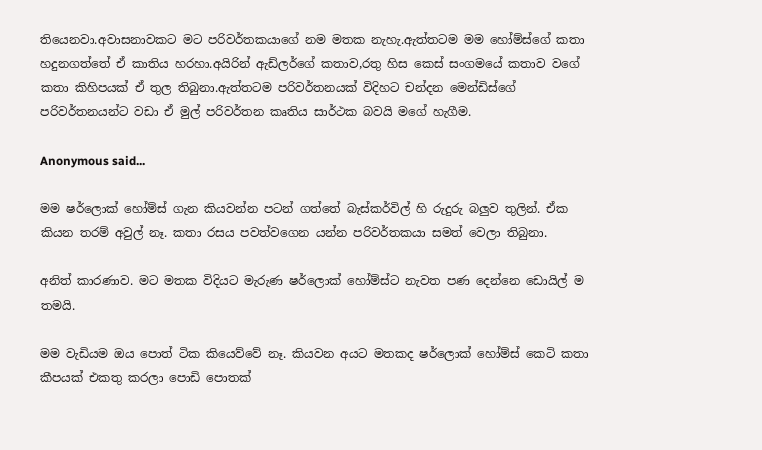තියෙනවා.අවාසනාවකට මට පරිවර්තකයාගේ නම මතක නැහැ.ඇත්තටම මම හෝම්ස්ගේ කතා හදුනගත්තේ ඒ කාතිය හරහා.අයිරින් ඇඩ්ලර්ගේ කතාව,රතු හිස කෙස් සංගමයේ කතාව වගේ කතා කිහිපයක් ඒ තුල තිබුනා.ඇත්තටම පරිවර්තනයක් විදිහට චන්දන මෙන්ඩිස්ගේ පරිවර්තනයන්ට වඩා ඒ මුල් පරිවර්තන කෘතිය සාර්ථක බවයි මගේ හැගීම.

Anonymous said...

මම ෂර්ලොක් හෝම්ස් ගැන කියවන්න පටන් ගත්තේ බැස්කර්විල් හි රුදුරු බලුව තුලින්. ඒක කියන තරම් අවුල් නෑ. කතා රසය පවත්වගෙන යන්න පරිවර්තකයා සමත් වෙලා තිබුනා.

අනිත් කාරණාව. මට මතක විදියට මැරුණ ෂර්ලොක් හෝම්ස්ට නැවත පණ දෙන්නෙ ඩොයිල් ම තමයි.

මම වැඩියම ඔය පොත් ටික කියෙව්වේ නෑ. කියවන අයට මතකද ෂර්ලොක් හෝම්ස් කෙටි කතා කීපයක් එකතු කරලා පොඩි පොතක්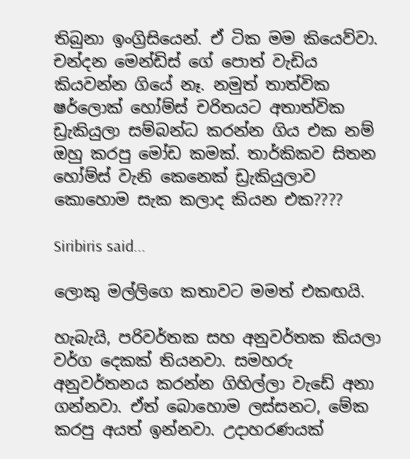තිබුනා ඉංග්‍රිසියෙන්. ඒ ටික මම කියෙව්වා. චන්දන මෙන්ඩිස් ගේ පොත් වැඩිය කියවන්න ගියේ නෑ. නමුත් තාත්වික ෂර්ලොක් හෝම්ස් චරිතයට අතාත්වික ඩ්‍රැකියුලා සම්බන්ධ කරන්න ගිය එක නම් ඔහු කරපු මෝඩ කමක්. තාර්කිකව සිතන හෝම්ස් වැනි කෙනෙක් ඩ්‍රැකියුලාව කොහොම සැක කලාද කියන එක????

Siribiris said...

ලොකු මල්ලිගෙ කතාවට මමත් එකඟයි.

හැබැයි, පරිවර්තක සහ අනුවර්තක කියලා වර්ග දෙකක් තියනවා. සමහරු අනුවර්තනය කරන්න ගිහිල්ලා වැඩේ අනා ගන්නවා. ඒත් බොහොම ලස්සනට, මේක කරපු අයත් ඉන්නවා. උදාහරණයක්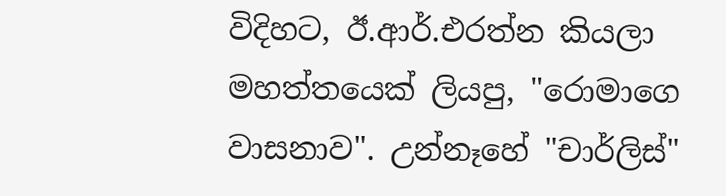විදිහට, ඊ.ආර්.එරත්න කියලා මහත්තයෙක් ලියපු, "රොමාගෙ වාසනාව". උන්නෑහේ "චාර්ලිස්"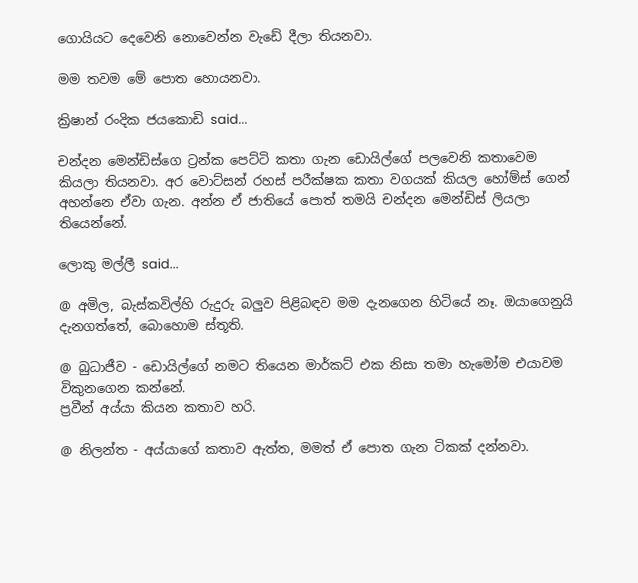ගොයියට දෙවෙනි නොවෙන්න වැඩේ දීලා තියනවා.

මම තවම මේ පොත හොයනවා.

ක්‍රිෂාන් රංදික ජයකොඩි said...

චන්දන මෙන්ඩිස්ගෙ ට්‍රන්ක පෙට්ටි කතා ගැන ඩොයිල්ගේ පලවෙනි කතාවෙම කියලා තියනවා. අර වොට්සන් රහස් පරීක්ෂක කතා වගයක් කියල හෝම්ස් ගෙන් අහන්නෙ ඒවා ගැන. අන්න ඒ ජාතියේ පොත් තමයි චන්දන මෙන්ඩිස් ලියලා තියෙන්නේ.

ලොකු මල්ලී said...

@ අමිල, බැස්කවිල්හි රුදුරු බලුව පිළිබඳව මම දැනගෙන හිටියේ නෑ. ඔයාගෙනුයි දැනගත්තේ, බොහොම ස්තූති.

@ බුධාජීව - ඩොයිල්ගේ නමට තියෙන මාර්කට් එක නිසා තමා හැමෝම එයාවම විකුනගෙන කන්නේ.
ප්‍රවීන් අය්යා කියන කතාව හරි.

@ නිලන්ත - අය්යාගේ කතාව ඇත්ත, මමත් ඒ පොත ගැන ටිකක් දන්නවා.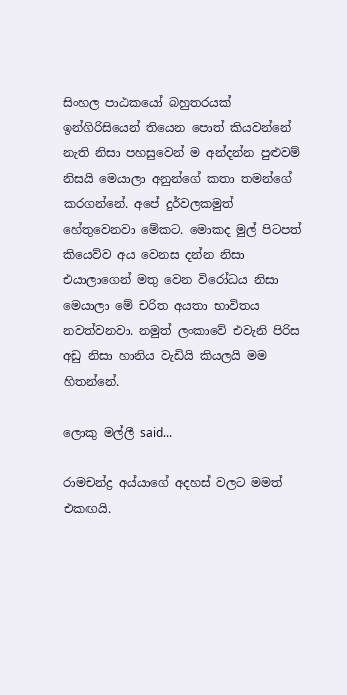සිංහල පාඨකයෝ බහුතරයක් ඉන්ගිරිසියෙන් තියෙන පොත් කියවන්නේ නැති නිසා පහසුවෙන් ම අන්දන්න පුළුවම් නිසයි මෙයාලා අනුන්ගේ කතා තමන්ගේ කරගන්නේ. අපේ දුර්වලකමුත් හේතුවෙනවා මේකට. මොකද මුල් පිටපත් කියෙව්ව අය වෙනස දන්න නිසා එයාලාගෙන් මතු වෙන විරෝධය නිසා මෙයාලා මේ චරිත අයතා භාවිතය නවත්වනවා. නමුත් ලංකාවේ එවැනි පිරිස අඩු නිසා හානිය වැඩියි කියලයි මම හිතන්නේ.

ලොකු මල්ලී said...

රාමචන්ද්‍ර අය්යාගේ අදහස් වලට මමත් එකඟයි.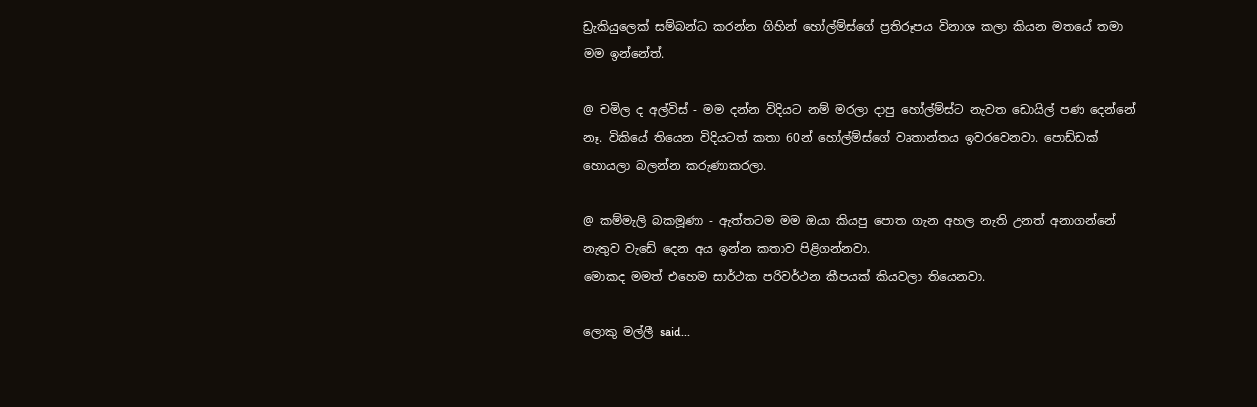ඩ්‍රැකියුලෙක් සම්බන්ධ කරන්න ගිහින් හෝල්ම්ස්ගේ ප්‍රතිරූපය විනාශ කලා කියන මතයේ තමා මම ඉන්නේත්.

@ චමිල ද අල්විස් - මම දන්න විදියට නම් මරලා දාපු හෝල්ම්ස්ට නැවත ඩොයිල් පණ දෙන්නේ නෑ. විකියේ තියෙන විදියටත් කතා 60න් හෝල්ම්ස්ගේ වෘතාන්තය ඉවරවෙනවා. පොඩ්ඩක් හොයලා බලන්න කරුණාකරලා.

@ කම්මැලි බකමූණා - ඇත්තටම මම ඔයා කියපු පොත ගැන අහල නැති උනත් අනාගන්නේ නැතුව වැඩේ දෙන අය ඉන්න කතාව පිළිගන්නවා.
මොකද මමත් එහෙම සාර්ථක පරිවර්ථන කීපයක් කියවලා තියෙනවා.

ලොකු මල්ලී said...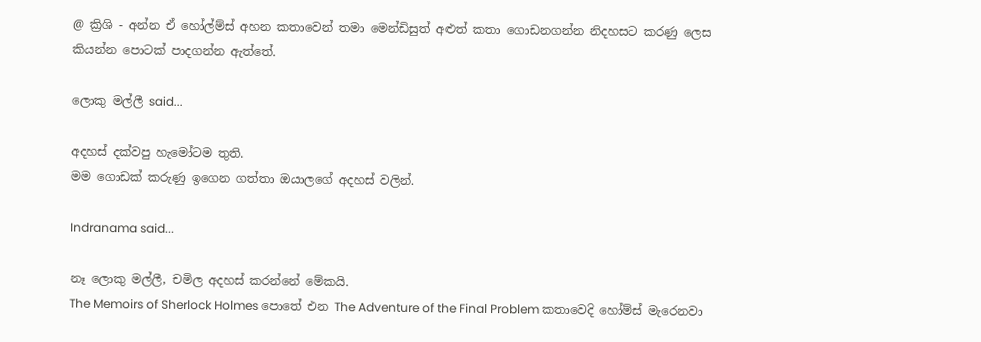@ ක්‍රිශි - අන්න ඒ හෝල්ම්ස් අහන කතාවෙන් තමා මෙන්ඩිසුත් අළුත් කතා ගොඩනගන්න නිදහසට කරණු ලෙස කියන්න පොටක් පාදගන්න ඇත්තේ.

ලොකු මල්ලී said...

අදහස් දක්වපු හැමෝටම තුති.
මම ගොඩක් කරුණු ඉගෙන ගත්තා ඔයාලගේ අදහස් වලින්.

Indranama said...

නෑ ලොකු මල්ලී, චමිල අදහස් කරන්නේ මේකයි.
The Memoirs of Sherlock Holmes පොතේ එන The Adventure of the Final Problem කතාවෙදි හෝම්ස් මැරෙනවා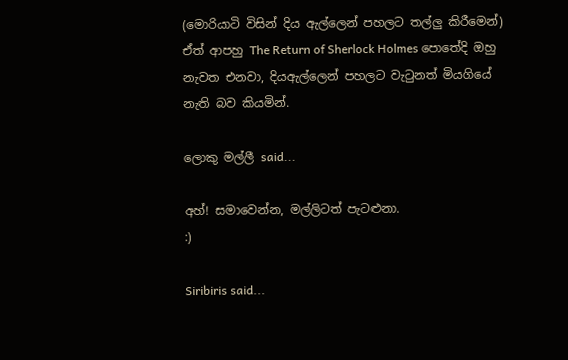(මොරියාටි විසින් දිය ඇල්ලෙන් පහලට තල්ලු කිරීමෙන්)
ඒත් ආපහු The Return of Sherlock Holmes පොතේදි ඔහු නැවත එනවා, දියඇල්ලෙන් පහලට වැටුනත් මියගියේ නැති බව කියමින්.

ලොකු මල්ලී said...

අහ්! සමාවෙන්න, මල්ලිටත් පැටළුනා.
:)

Siribiris said...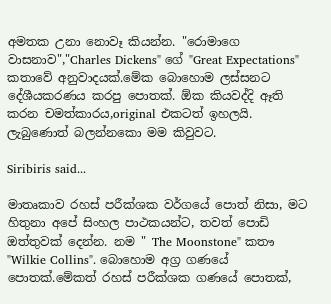අමතක උනා නොවෑ කියන්න. "රොමාගෙ වාසනාව","Charles Dickens" ගේ "Great Expectations" කතාවේ අනුවාදයක්.මේක බොහොම ලස්සනට දේශීයකරණය කරපු පොතක්. ඕක කියවද්දි ඈති කරන චමත්කාරය,original එකටත් ඉහලයි. ලැබුණොත් බලන්නකො මම කිවුවට.

Siribiris said...

මාතෘකාව රහස් පරීක්ශක වර්ගයේ පොත් නිසා, මට හිතුනා අපේ සිංහල පාථකයන්ට, තවත් පොඩි ඔත්තුවක් දෙන්න. නම " The Moonstone" කතෟ "Wilkie Collins". බොහොම අග්‍ර ගණයේ පොතක්.මේකත් රහස් පරීක්ශක ගණයේ පොතක්,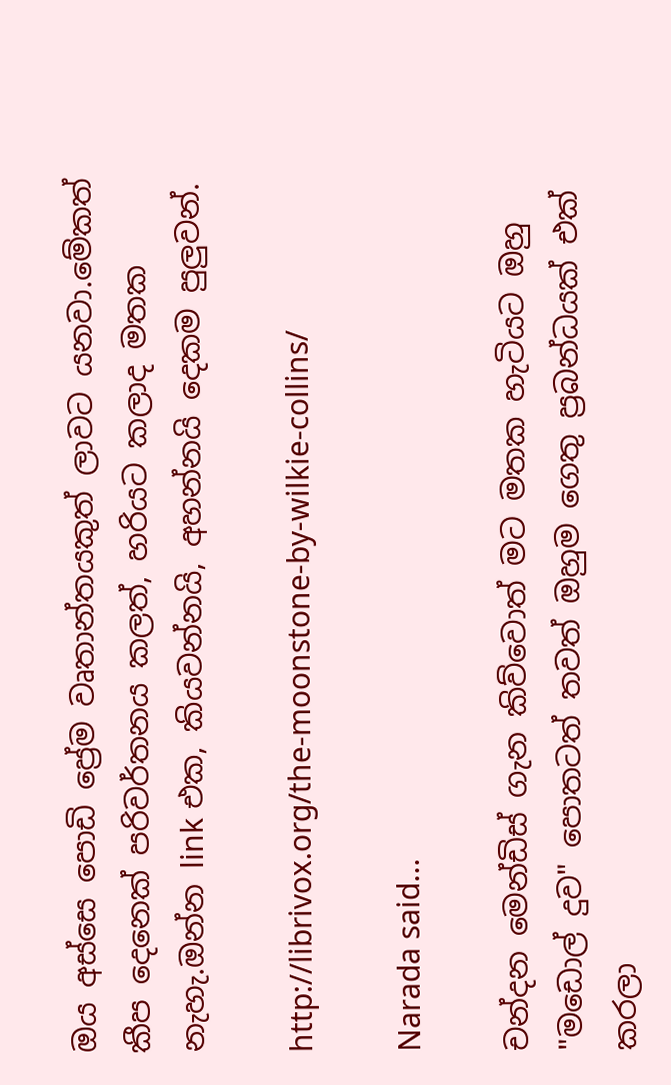ඔය අස්සෙ පොඩි ප්‍රේම වෘතාන්තයකුත් ලාවට යනවා.මේකත් කීප දෙනෙක් පරිවර්තනය කලත්, හරියට කලාද මතක නැහැ.ඔන්න link එක, කියවන්නයි, අහන්නයි දෙකම පුලුවන්.

http://librivox.org/the-moonstone-by-wilkie-collins/

Narada said...

චන්දන මෙන්ඩිස් ගැන කිව්වොත් මට මතක හැටියට ඔහු "මඩොල් දුව" පොතටත් තවත් ඔහුම ගෙතු ප්‍රබන්ධයක් එක් කරලා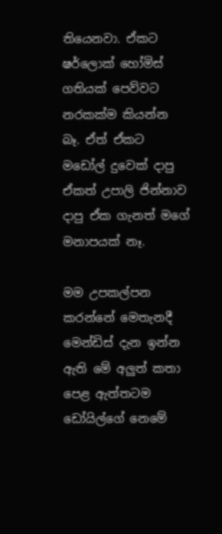තියෙනවා. ඒකට ෂර්ලොක් හෝමිස් ගතියක් පෙව්වට නරකක්ම කියන්න බෑ. ඒත් ඒකට මඩෝල් දුවෙක් දාපු ඒකත් උපාලි ජින්නාව දාපු ඒක ගැනත් මගේ මනාපයක් නෑ.

මම උපකල්පන කරන්නේ මෙතැනදී මෙන්ඩිස් දැන ඉන්න ඇති මේ අලුත් කතා පෙළ ඇත්තටම ඩෝයිල්ගේ නෙමේ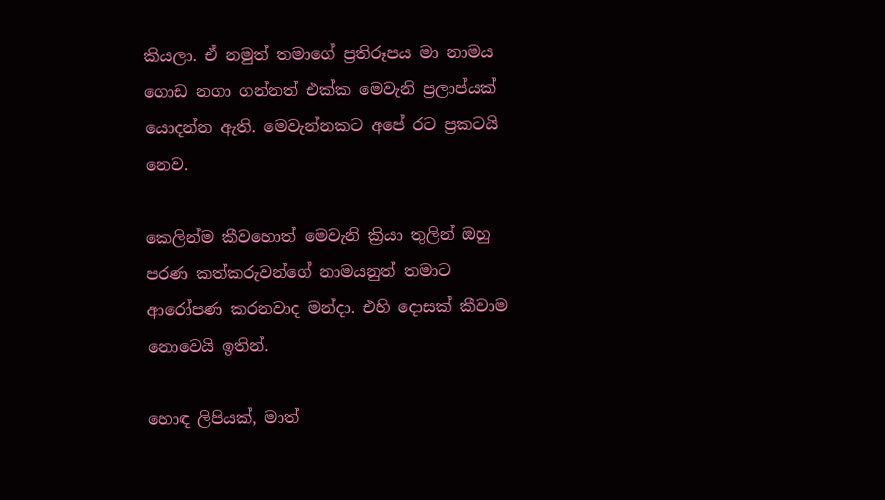කියලා. ඒ නමුත් තමාගේ ප්‍රතිරූපය මා නාමය ගොඩ නගා ගන්නත් එක්ක මෙවැනි ප්‍රලාප්යක් යොදන්න ඇති. මෙවැන්නකට අපේ රට ප්‍රකටයි නෙව.

කෙලින්ම කීවහොත් මෙවැනි ක්‍රියා තුලින් ඔහු පරණ කත්කරුවන්ගේ නාමයනුත් තමාට ආරෝපණ කරනවාද මන්දා. එහි දොසක් කීවාම නොවෙයි ඉතින්.

හොඳ ලිපියක්, මාත්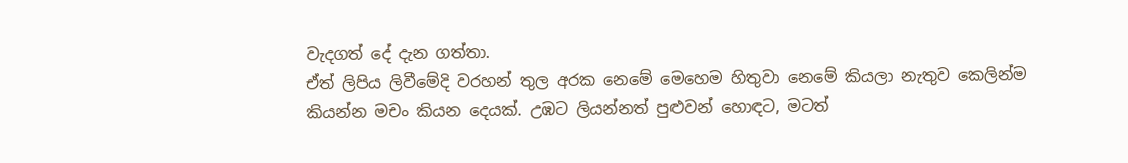වැදගත් දේ දැන ගත්තා.
ඒත් ලිපිය ලිවීමේදි වරහන් තුල අරක නෙමේ මෙහෙම හිතුවා නෙමේ කියලා නැතුව කෙලින්ම කියන්න මචං කියන දෙයක්. උඹට ලියන්නත් පුළුවන් හොඳට, මටත්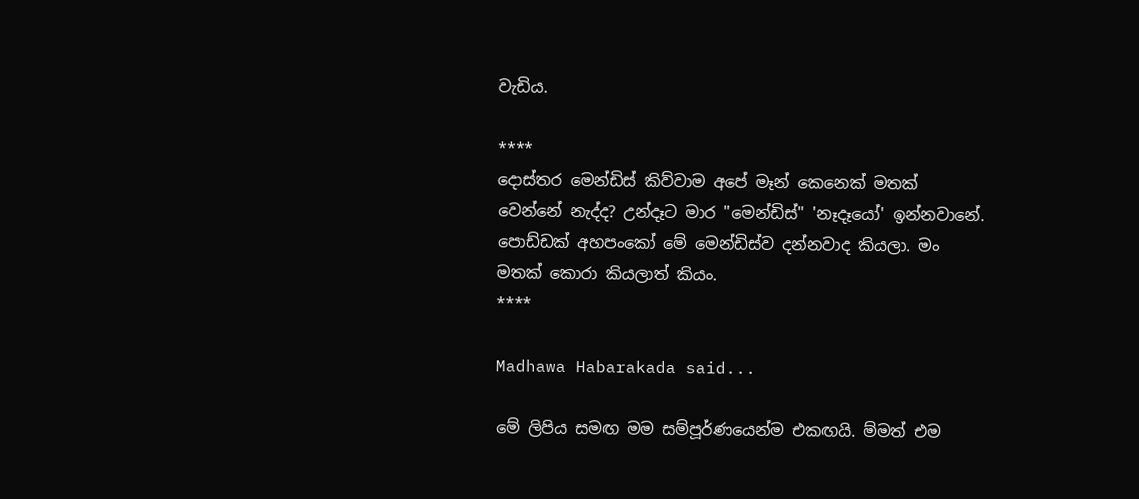වැඩිය.

****
දොස්තර මෙන්ඩිස් කිව්වාම අපේ මෑන් කෙනෙක් මතක් වෙන්නේ නැද්ද? උන්දෑට මාර "මෙන්ඩිස්" 'නෑදෑයෝ' ඉන්නවානේ. පොඩ්ඩක් අහපංකෝ මේ මෙන්ඩිස්ව දන්නවාද කියලා. මං මතක් කොරා කියලාත් කියං.
****

Madhawa Habarakada said...

මේ ලිපිය සමඟ මම සම්පූර්ණයෙන්ම එකඟයි. ම්මත් එම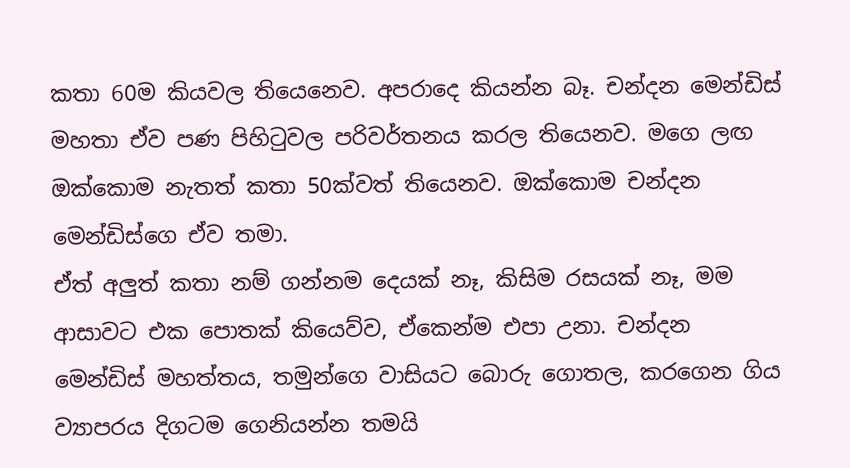කතා 60ම කියවල තියෙනෙව. අපරාදෙ කියන්න බෑ. චන්දන මෙන්ඩිස් මහතා ඒව පණ පිහිටුවල පරිවර්තනය කරල තියෙනව. මගෙ ලඟ ඔක්කොම නැතත් කතා 50ක්වත් තියෙනව. ඔක්කොම චන්දන මෙන්ඩිස්ගෙ ඒව තමා.
ඒත් අලුත් කතා නම් ගන්නම දෙයක් නෑ, කිසිම රසයක් නෑ, මම ආසාවට එක පොතක් කියෙව්ව, ඒකෙන්ම එපා උනා. චන්දන මෙන්ඩිස් මහත්තය, තමුන්ගෙ වාසියට බොරු ගොතල, කරගෙන ගිය ව්‍යාපරය දිගටම ගෙනියන්න තමයි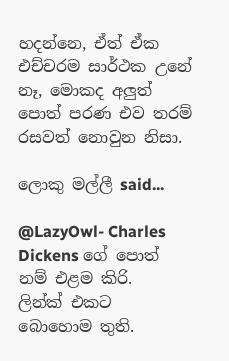හදන්නෙ, ඒත් ඒක එච්චරම සාර්ථක උනේ නෑ, මොකද අලුත් පොත් පරණ එව තරම් රසවත් නොවුන නිසා.

ලොකු මල්ලී said...

@LazyOwl- Charles Dickens ගේ පොත් නම් එළම කිරි.
ලින්ක් එකට බොහොම තුති.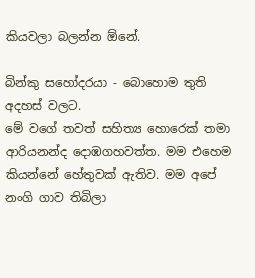කියවලා බලන්න ඕනේ.

බින්කු සහෝදරයා - බොහොම තුති අදහස් වලට.
මේ වගේ තවත් සහිත්‍ය හොරෙක් තමා ආරියනන්ද දොඹගහවත්ත. මම එහෙම කියන්නේ හේතුවක් ඇතිව. මම අපේ නංගි ගාව තිබිලා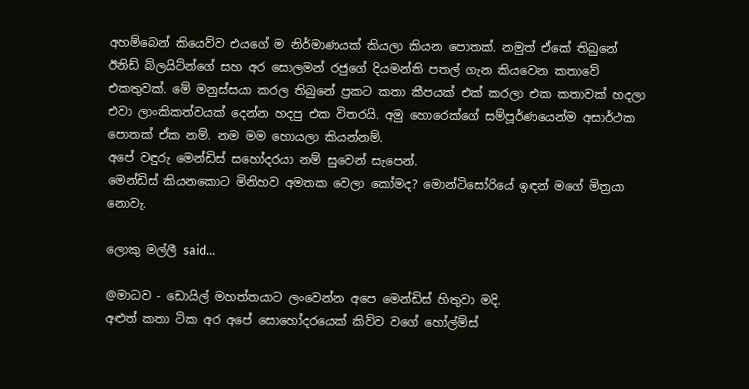අහම්බෙන් කියෙව්ව එයගේ ම නිර්මාණයක් කියලා කියන පොතක්. නමුත් ඒකේ තිබුනේ ඊනිඩ් බ්ලයිට්න්ගේ සහ අර සොලමන් රජුගේ දියමන්ති පතල් ගැන කියවෙන කතාවේ එකතුවක්. මේ මනුස්සයා කරල තිබුනේ ප්‍රකට කතා කීපයක් එක් කරලා එක කතාවක් හදලා එවා ලාංකිකත්වයක් දෙන්න හදපු එක විතරයි. අමු හොරෙක්ගේ සම්පූර්ණයෙන්ම අසාර්ථක පොතක් ඒක නම්. නම මම හොයලා කියන්නම්.
අපේ වඳුරු මෙන්ඩිස් සහෝදරයා නම් සුවෙන් සැපෙන්.
මෙන්ඩිස් කියනකොට මිනිහව අමතක වෙලා කෝමද? මොන්ටිසෝරියේ ඉඳන් මගේ මිත්‍රයා නොවැ.

ලොකු මල්ලී said...

@මාධව - ඩොයිල් මහත්තයාට ලංවෙන්න අපෙ මෙන්ඩිස් හිතුවා මදි.
අළුත් කතා ටික අර අපේ සොහෝදරයෙක් කිව්ව වගේ හෝල්ම්ස්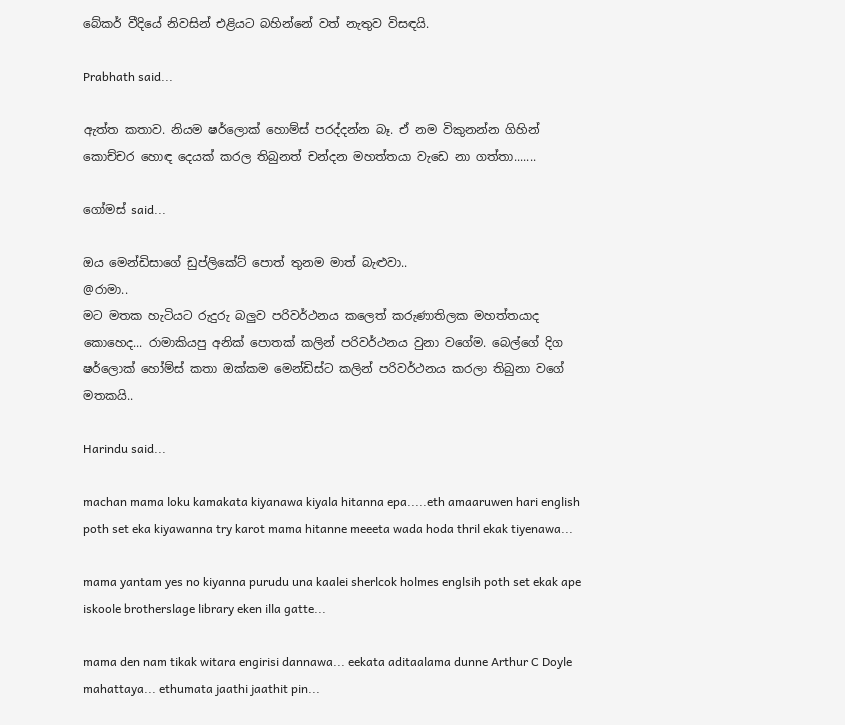බේකර් වීදියේ නිවසින් එළියට බහින්නේ වත් නැතුව විසඳයි.

Prabhath said...

ඇත්ත කතාව. නියම ෂර්ලොක් හොම්ස් පරද්දන්න බෑ. ඒ නම විකුනන්න ගිහින් කොච්චර හොඳ දෙයක් කරල තිබුනත් චන්දන මහත්තයා වැඩෙ නා ගත්තා.......

ගෝමස් said...

ඔය මෙන්ඩිසාගේ ඩුප්ලිකේට් පොත් තුනම මාත් බැළුවා..
@රාමා..
මට මතක හැටියට රුදුරු බලුව පරිවර්ථනය කලෙත් කරුණාතිලක මහත්තයාද කොහෙද... රාමාකියපු අනික් පොතක් කලින් පරිවර්ථනය වුනා වගේම. බෙල්ගේ දිග ෂර්ලොක් හෝම්ස් කතා ඔක්කම මෙන්ඩිස්ට කලින් පරිවර්ථනය කරලා තිබුනා වගේ මතකයි..

Harindu said...

machan mama loku kamakata kiyanawa kiyala hitanna epa.....eth amaaruwen hari english poth set eka kiyawanna try karot mama hitanne meeeta wada hoda thril ekak tiyenawa...

mama yantam yes no kiyanna purudu una kaalei sherlcok holmes englsih poth set ekak ape iskoole brotherslage library eken illa gatte...

mama den nam tikak witara engirisi dannawa... eekata aditaalama dunne Arthur C Doyle mahattaya... ethumata jaathi jaathit pin...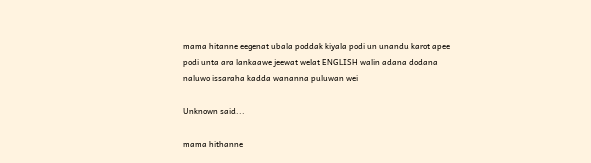mama hitanne eegenat ubala poddak kiyala podi un unandu karot apee podi unta ara lankaawe jeewat welat ENGLISH walin adana dodana naluwo issaraha kadda wananna puluwan wei

Unknown said...

mama hithanne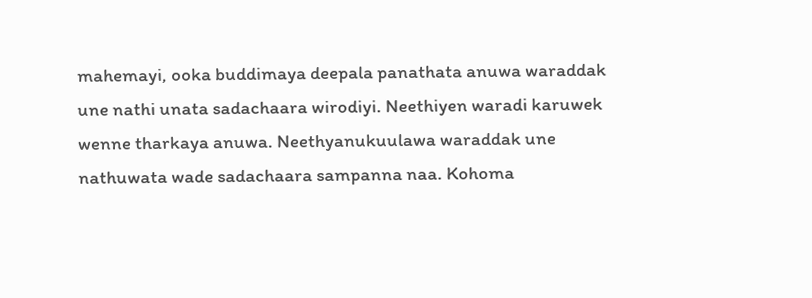mahemayi, ooka buddimaya deepala panathata anuwa waraddak une nathi unata sadachaara wirodiyi. Neethiyen waradi karuwek wenne tharkaya anuwa. Neethyanukuulawa waraddak une nathuwata wade sadachaara sampanna naa. Kohoma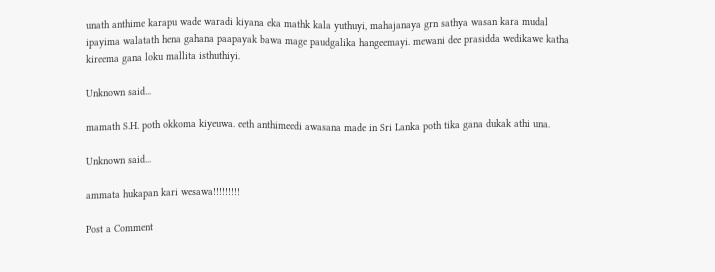unath anthime karapu wade waradi kiyana eka mathk kala yuthuyi, mahajanaya grn sathya wasan kara mudal ipayima walatath hena gahana paapayak bawa mage paudgalika hangeemayi. mewani dee prasidda wedikawe katha kireema gana loku mallita isthuthiyi.

Unknown said...

mamath S.H. poth okkoma kiyeuwa. eeth anthimeedi awasana made in Sri Lanka poth tika gana dukak athi una.

Unknown said...

ammata hukapan kari wesawa!!!!!!!!!

Post a Comment